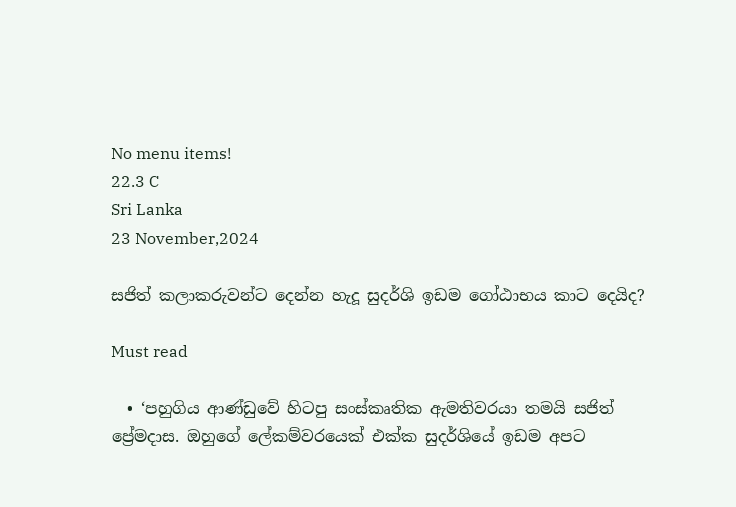No menu items!
22.3 C
Sri Lanka
23 November,2024

සජිත් කලාකරුවන්ට දෙන්න හැදූ සුදර්ශි ඉඩම ගෝඨාභය කාට දෙයිද?

Must read

  • ‘පහුගිය ආණ්ඩුවේ හිටපු සංස්කෘතික ඇමතිවරයා තමයි සජිත් ප්‍රේමදාස. ඔහුගේ ලේකම්වරයෙක් එක්ක සුදර්ශියේ ඉඩම අපට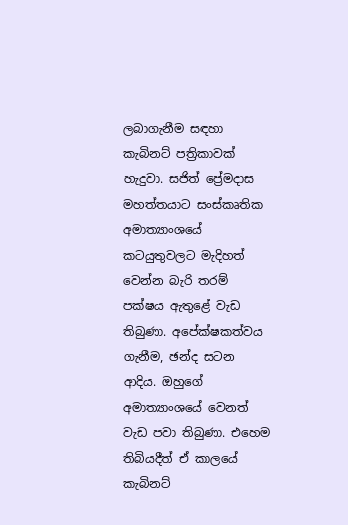ලබාගැනීම සඳහා කැබිනට් පත්‍රිකාවක් හැදුවා. සජිත් ප්‍රේමදාස මහත්තයාට සංස්කෘතික අමාත්‍යාංශයේ කටයුතුවලට මැදිහත් වෙන්න බැරි තරම් පක්ෂය ඇතුළේ වැඩ තිබුණා. අපේක්ෂකත්වය ගැනීම, ඡන්ද සටන ආදිය. ඔහුගේ අමාත්‍යාංශයේ වෙනත් වැඩ පවා තිබුණා. එහෙම තිබියදීත් ඒ කාලයේ කැබිනට්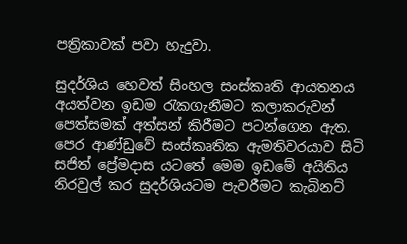පත්‍රිකාවක් පවා හැදුවා.

සුදර්ශිය හෙවත් සිංහල සංස්කෘති ආයතනය අයත්වන ඉඩම රැකගැනීමට කලාකරුවන් පෙත්සමක් අත්සන් කිරීමට පටන්ගෙන ඇත. පෙර ආණ්ඩුවේ සංස්කෘතික ඇමතිවරයාව සිටි සජිත් ප්‍රේමදාස යටතේ මෙම ඉඩමේ අයිතිය නිරවුල් කර සුදර්ශියටම පැවරීමට කැබිනට්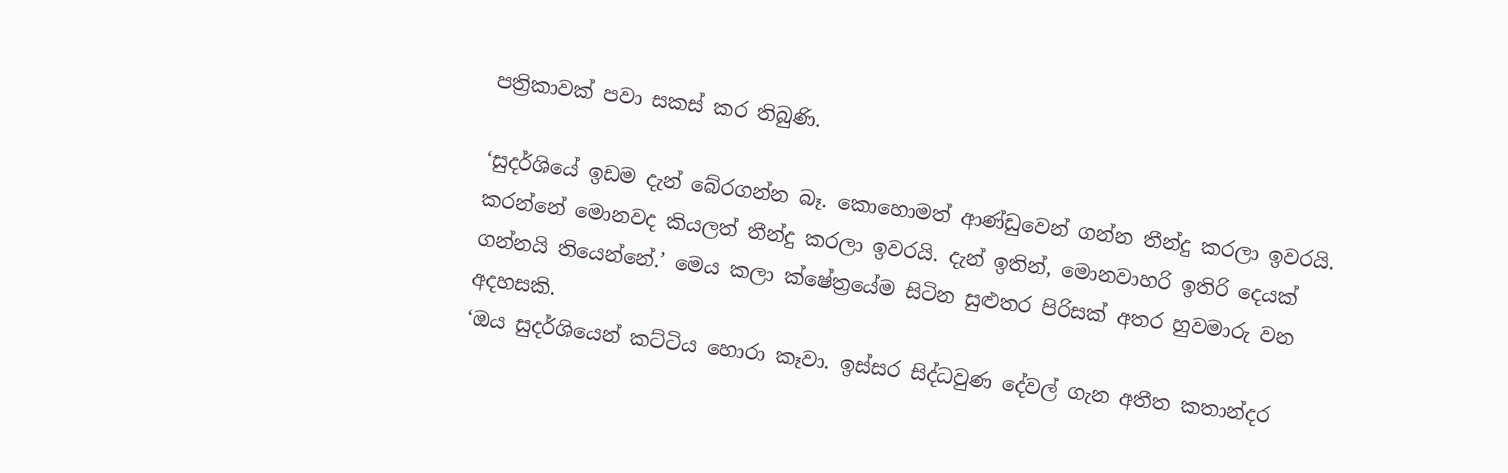පත්‍රිකාවක් පවා සකස් කර තිබුණි.

‘සුදර්ශියේ ඉඩම දැන් බේරගන්න බෑ. කොහොමත් ආණ්ඩුවෙන් ගන්න තීන්දු කරලා ඉවරයි. කරන්නේ මොනවද කියලත් තීන්දු කරලා ඉවරයි. දැන් ඉතින්, මොනවාහරි ඉතිරි දෙයක් ගන්නයි තියෙන්නේ.’ මෙය කලා ක්ෂේත්‍රයේම සිටින සුළුතර පිරිසක් අතර හුවමාරු වන අදහසකි.
‘ඔය සුදර්ශියෙන් කට්ටිය හොරා කෑවා. ඉස්සර සිද්ධවුණ දේවල් ගැන අතීත කතාන්දර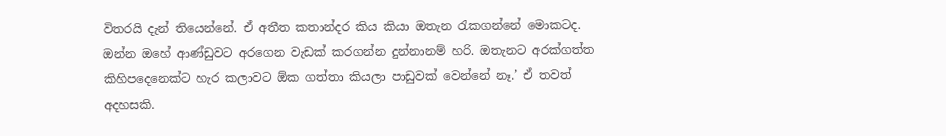විතරයි දැන් තියෙන්නේ. ඒ අතීත කතාන්දර කිය කියා ඔතැන රැකගන්නේ මොකටද. ඔන්න ඔහේ ආණ්ඩුවට අරගෙන වැඩක් කරගන්න දුන්නානම් හරි. ඔතැනට අරක්ගත්ත කිහිපදෙනෙක්ට හැර කලාවට ඕක ගත්තා කියලා පාඩුවක් වෙන්නේ නෑ.’ ඒ තවත් අදහසකි.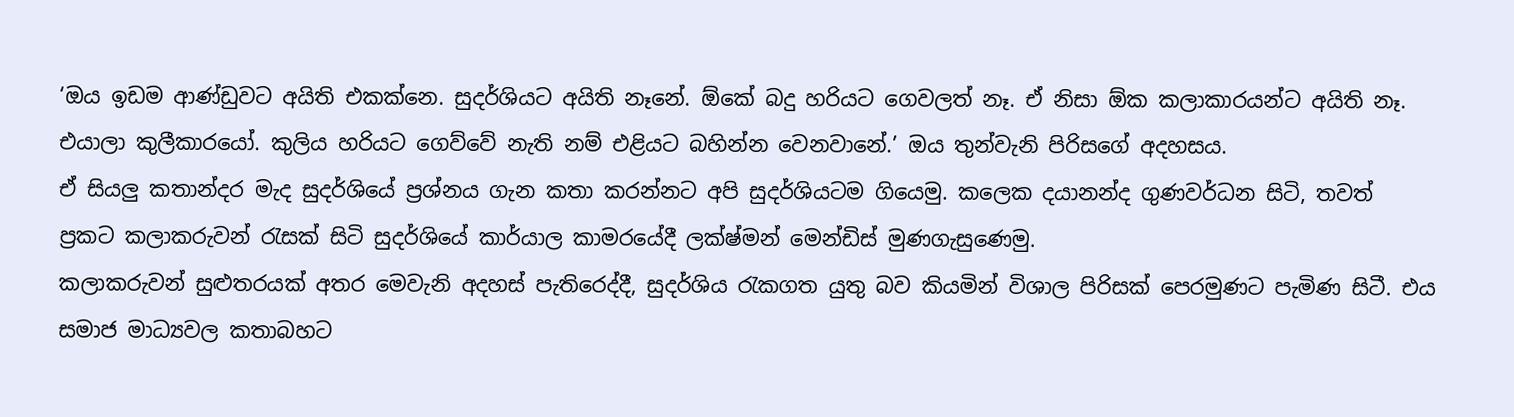‘ඔය ඉඩම ආණ්ඩුවට අයිති එකක්නෙ. සුදර්ශියට අයිති නෑනේ. ඕකේ බදු හරියට ගෙවලත් නෑ. ඒ නිසා ඕක කලාකාරයන්ට අයිති නෑ. එයාලා කුලීකාරයෝ. කුලිය හරියට ගෙව්වේ නැති නම් එළියට බහින්න වෙනවානේ.’ ඔය තුන්වැනි පිරිසගේ අදහසය.
ඒ සියලු කතාන්දර මැද සුදර්ශියේ ප්‍රශ්නය ගැන කතා කරන්නට අපි සුදර්ශියටම ගියෙමු. කලෙක දයානන්ද ගුණවර්ධන සිටි, තවත් ප්‍රකට කලාකරුවන් රැසක් සිටි සුදර්ශියේ කාර්යාල කාමරයේදී ලක්ෂ්මන් මෙන්ඩිස් මුණගැසුණෙමු.
කලාකරුවන් සුළුතරයක් අතර මෙවැනි අදහස් පැතිරෙද්දී, සුදර්ශිය රැකගත යුතු බව කියමින් විශාල පිරිසක් පෙරමුණට පැමිණ සිටී. එය සමාජ මාධ්‍යවල කතාබහට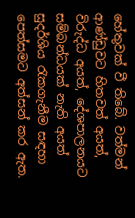හේතුවක් වී තිබේ. වත්මන් ආණ්ඩුවට හිතවත් අයත්, විරුද්ධ අයත්, දේශපාලනයට සම්බන්ධයක් නැති අයත් සුදර්ශිය රැකගැනීම සඳහා පෙත්සමට අත්සන් කර ඇත.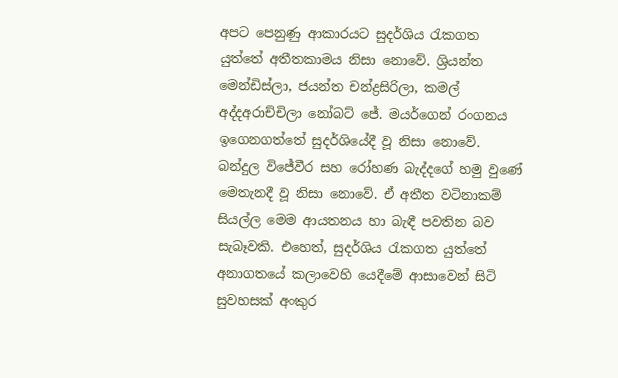අපට පෙනුණු ආකාරයට සුදර්ශිය රැකගත යුත්තේ අතීතකාමය නිසා නොවේ. ශ්‍රියන්ත මෙන්ඩිස්ලා, ජයන්ත චන්ද්‍රසිරිලා, කමල් අද්දඅරාච්චිලා නෝබට් ජේ. මයර්ගෙන් රංගනය ඉගෙනගත්තේ සුදර්ශියේදී වූ නිසා නොවේ. බන්දුල විජේවීර සහ රෝහණ බැද්දගේ හමු වුණේ මෙතැනදී වූ නිසා නොවේ. ඒ අතීත වටිනාකම් සියල්ල මෙම ආයතනය හා බැඳී පවතින බව සැබෑවකි. එහෙත්, සුදර්ශිය රැකගත යුත්තේ අනාගතයේ කලාවෙහි යෙදීමේ ආසාවෙන් සිටි සුවහසක් අංකුර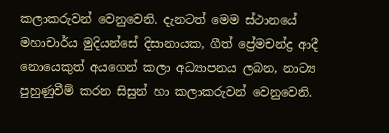කලාකරුවන් වෙනුවෙනි. දැනටත් මෙම ස්ථානයේ මහාචාර්ය මුදියන්සේ දිසානායක, ගීත් ප්‍රේමචන්ද්‍ර ආදී නොයෙකුත් අයගෙන් කලා අධ්‍යාපනය ලබන, නාට්‍ය පුහුණුවීම් කරන සිසුන් හා කලාකරුවන් වෙනුවෙනි.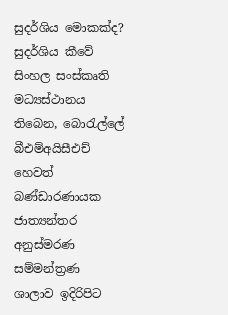සුදර්ශිය මොකක්ද?
සුදර්ශිය කීවේ සිංහල සංස්කෘති මධ්‍යස්ථානය තිබෙන, බොරැල්ලේ බීඑම්අයිසීඑච් හෙවත් බණ්ඩාරණායක ජාත්‍යන්තර අනුස්මරණ සම්මන්ත්‍රණ ශාලාව ඉදිරිපිට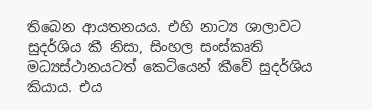තිබෙන ආයතනයය. එහි නාට්‍ය ශාලාවට සුදර්ශිය කී නිසා, සිංහල සංස්කෘති මධ්‍යස්ථානයටත් කෙටියෙන් කීවේ සුදර්ශිය කියාය. එය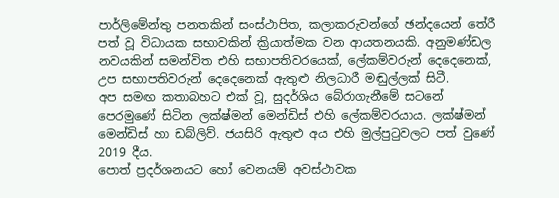පාර්ලිමේන්තු පනතකින් සංස්ථාපිත, කලාකරුවන්ගේ ඡන්දයෙන් තේරී පත් වූ විධායක සභාවකින් ක්‍රියාත්මක වන ආයතනයකි. අනුමණ්ඩල නවයකින් සමන්විත එහි සභාපතිවරයෙක්, ලේකම්වරුන් දෙදෙනෙක්, උප සභාපතිවරුන් දෙදෙනෙක් ඇතුළු නිලධාරී මඬුල්ලක් සිටී.
අප සමඟ කතාබහට එක් වූ, සුදර්ශිය බේරාගැනීමේ සටනේ පෙරමුණේ සිටින ලක්ෂ්මන් මෙන්ඩිස් එහි ලේකම්වරයාය. ලක්ෂ්මන් මෙන්ඩිස් හා ඩබ්ලිව්. ජයසිරි ඇතුළු අය එහි මුල්පුටුවලට පත් වුණේ 2019 දීය.
පොත් ප්‍රදර්ශනයට හෝ වෙනයම් අවස්ථාවක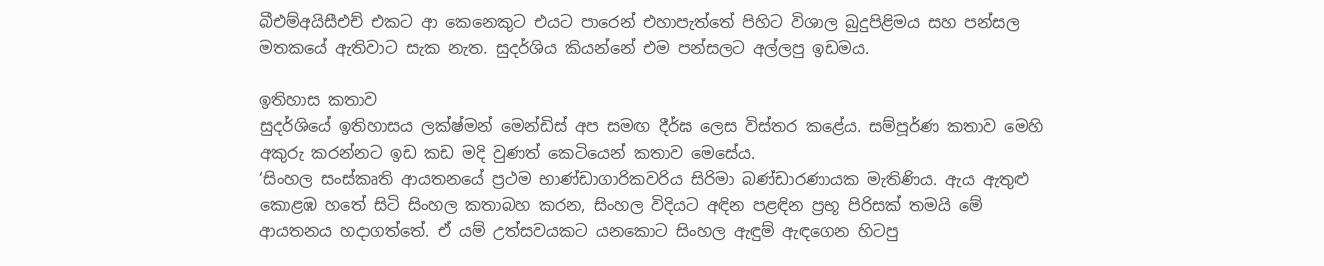බීඑම්අයිසීඑච් එකට ආ කෙනෙකුට එයට පාරෙන් එහාපැත්තේ පිහිට විශාල බුදුපිළිමය සහ පන්සල මතකයේ ඇතිවාට සැක නැත. සුදර්ශිය කියන්නේ එම පන්සලට අල්ලපු ඉඩමය.

ඉතිහාස කතාව
සුදර්ශියේ ඉතිහාසය ලක්ෂ්මන් මෙන්ඩිස් අප සමඟ දීර්ඝ ලෙස විස්තර කළේය. සම්පූර්ණ කතාව මෙහි අකුරු කරන්නට ඉඩ කඩ මදි වුණත් කෙටියෙන් කතාව මෙසේය.
‘සිංහල සංස්කෘති ආයතනයේ ප්‍රථම භාණ්ඩාගාරිකවරිය සිරිමා බණ්ඩාරණායක මැතිණිය. ඇය ඇතුළු කොළඹ හතේ සිටි සිංහල කතාබහ කරන, සිංහල විදියට අඳින පළඳින ප්‍රභූ පිරිසක් තමයි මේ ආයතනය හදාගත්තේ. ඒ යම් උත්සවයකට යනකොට සිංහල ඇඳුම් ඇඳගෙන හිටපු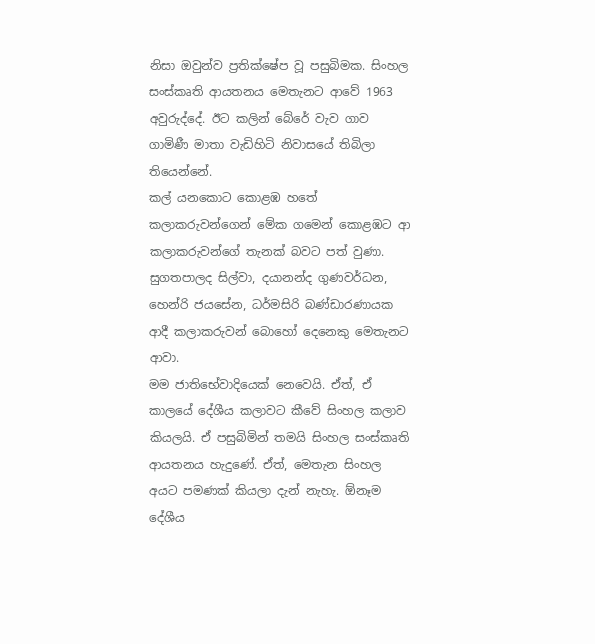නිසා ඔවුන්ව ප්‍රතික්ෂේප වූ පසුබිමක. සිංහල සංස්කෘති ආයතනය මෙතැනට ආවේ 1963 අවුරුද්දේ. ඊට කලින් බේරේ වැව ගාව ගාමිණී මාතා වැඩිහිටි නිවාසයේ තිබිලා තියෙන්නේ.
කල් යනකොට කොළඹ හතේ කලාකරුවන්ගෙන් මේක ගමෙන් කොළඹට ආ කලාකරුවන්ගේ තැනක් බවට පත් වුණා. සුගතපාලද සිල්වා, දයානන්ද ගුණවර්ධන, හෙන්රි ජයසේන, ධර්මසිරි බණ්ඩාරණායක ආදී කලාකරුවන් බොහෝ දෙනෙකු මෙතැනට ආවා.
මම ජාතිභේවාදියෙක් නෙවෙයි. ඒත්, ඒ කාලයේ දේශීය කලාවට කීවේ සිංහල කලාව කියලයි. ඒ පසුබිමින් තමයි සිංහල සංස්කෘති ආයතනය හැදුණේ. ඒත්, මෙතැන සිංහල අයට පමණක් කියලා දැන් නැහැ. ඕනෑම දේශීය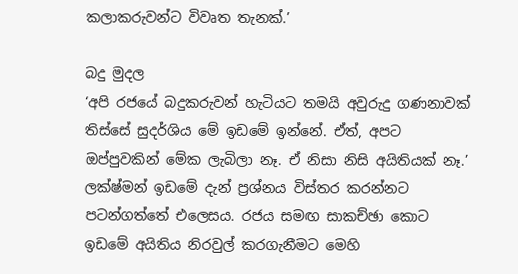කලාකරුවන්ට විවෘත තැනක්.’

බදු මුදල
‘අපි රජයේ බදුකරුවන් හැටියට තමයි අවුරුදු ගණනාවක් තිස්සේ සුදර්ශිය මේ ඉඩමේ ඉන්නේ. ඒත්, අපට ඔප්පුවකින් මේක ලැබිලා නෑ. ඒ නිසා නිසි අයිතියක් නෑ.’ ලක්ෂ්මන් ඉඩමේ දැන් ප්‍රශ්නය විස්තර කරන්නට පටන්ගත්තේ එලෙසය. රජය සමඟ සාකච්ඡා කොට ඉඩමේ අයිතිය නිරවුල් කරගැනීමට මෙහි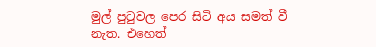මුල් පුටුවල පෙර සිටි අය සමත් වී නැත. එහෙත්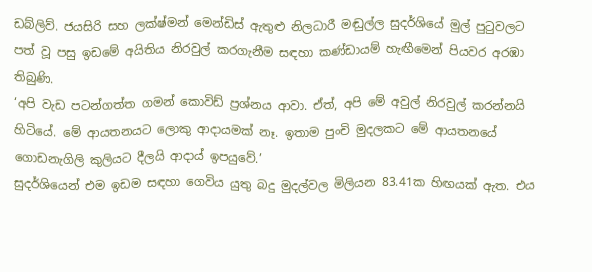ඩබ්ලිව්. ජයසිරි සහ ලක්ෂ්මන් මෙන්ඩිස් ඇතුළු නිලධාරී මඬුල්ල සුදර්ශියේ මුල් පුටුවලට පත් වූ පසු ඉඩමේ අයිතිය නිරවුල් කරගැනීම සඳහා කණ්ඩායම් හැඟීමෙන් පියවර අරඹා තිබුණි.
‘අපි වැඩ පටන්ගත්ත ගමන් කොවිඩ් ප්‍රශ්නය ආවා. ඒත්, අපි මේ අවුල් නිරවුල් කරන්නයි හිටියේ. මේ ආයතනයට ලොකු ආදායමක් නෑ. ඉතාම පුංචි මුදලකට මේ ආයතනයේ ගොඩනැගිලි කුලියට දීලයි ආදාය් ඉපයුවේ.’
සුදර්ශියෙන් එම ඉඩම සඳහා ගෙවිය යුතු බදු මුදල්වල මිලියන 83.41ක හිඟයක් ඇත. එය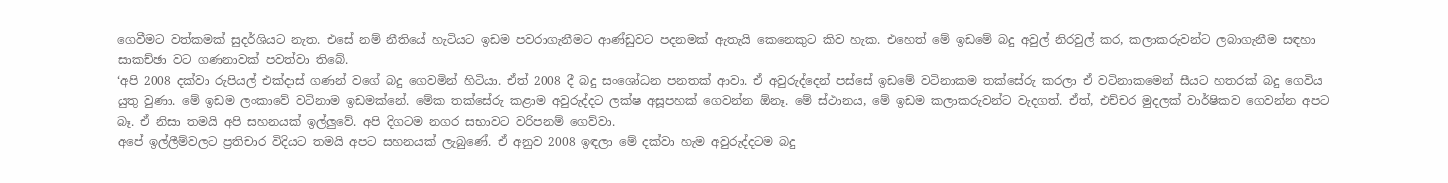ගෙවීමට වත්කමක් සුදර්ශියට නැත. එසේ නම් නීතියේ හැටියට ඉඩම පවරාගැනීමට ආණ්ඩුවට පදනමක් ඇතැයි කෙනෙකුට කිව හැක. එහෙත් මේ ඉඩමේ බදු අවුල් නිරවුල් කර, කලාකරුවන්ට ලබාගැනීම සඳහා සාකච්ඡා වට ගණනාවක් පවත්වා තිබේ.
‘අපි 2008 දක්වා රුපියල් එක්දාස් ගණන් වගේ බදු ගෙවමින් හිටියා. ඒත් 2008 දී බදු සංශෝධන පනතක් ආවා. ඒ අවුරුද්දෙන් පස්සේ ඉඩමේ වටිනාකම තක්සේරු කරලා ඒ වටිනාකමෙන් සීයට හතරක් බදු ගෙවිය යුතු වුණා. මේ ඉඩම ලංකාවේ වටිනාම ඉඩමක්නේ. මේක තක්සේරු කළාම අවුරුද්දට ලක්ෂ අසූපහක් ගෙවන්න ඕනෑ. මේ ස්ථානය, මේ ඉඩම කලාකරුවන්ට වැදගත්. ඒත්, එච්චර මුදලක් වාර්ෂිකව ගෙවන්න අපට බෑ. ඒ නිසා තමයි අපි සහනයක් ඉල්ලුවේ. අපි දිගටම නගර සභාවට වරිපනම් ගෙව්වා.
අපේ ඉල්ලීම්වලට ප්‍රතිචාර විදියට තමයි අපට සහනයක් ලැබුණේ. ඒ අනුව 2008 ඉඳලා මේ දක්වා හැම අවුරුද්දටම බදු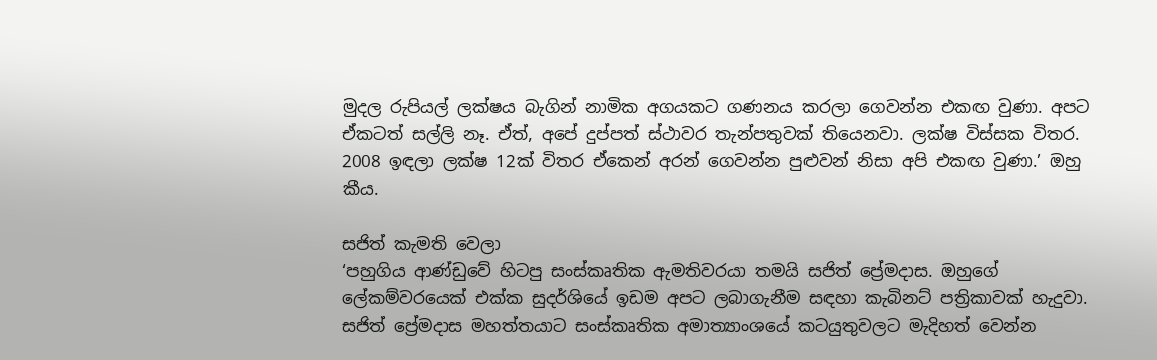මුදල රුපියල් ලක්ෂය බැගින් නාමික අගයකට ගණනය කරලා ගෙවන්න එකඟ වුණා. අපට ඒකටත් සල්ලි නෑ. ඒත්, අපේ දුප්පත් ස්ථාවර තැන්පතුවක් තියෙනවා. ලක්ෂ විස්සක විතර. 2008 ඉඳලා ලක්ෂ 12ක් විතර ඒකෙන් අරන් ගෙවන්න පුළුවන් නිසා අපි එකඟ වුණා.’ ඔහු කීය.

සජිත් කැමති වෙලා
‘පහුගිය ආණ්ඩුවේ හිටපු සංස්කෘතික ඇමතිවරයා තමයි සජිත් ප්‍රේමදාස. ඔහුගේ ලේකම්වරයෙක් එක්ක සුදර්ශියේ ඉඩම අපට ලබාගැනීම සඳහා කැබිනට් පත්‍රිකාවක් හැදුවා. සජිත් ප්‍රේමදාස මහත්තයාට සංස්කෘතික අමාත්‍යාංශයේ කටයුතුවලට මැදිහත් වෙන්න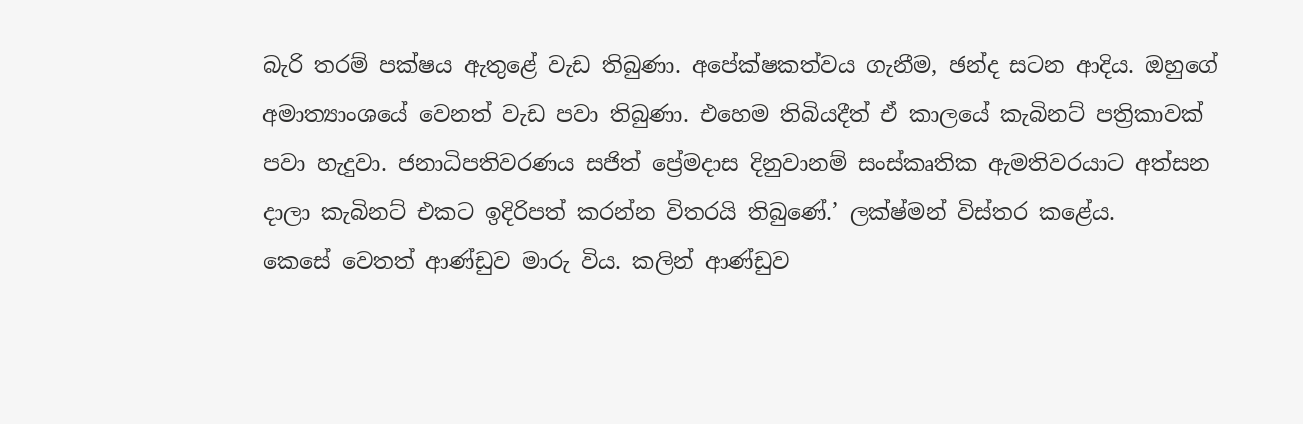බැරි තරම් පක්ෂය ඇතුළේ වැඩ තිබුණා. අපේක්ෂකත්වය ගැනීම, ඡන්ද සටන ආදිය. ඔහුගේ අමාත්‍යාංශයේ වෙනත් වැඩ පවා තිබුණා. එහෙම තිබියදීත් ඒ කාලයේ කැබිනට් පත්‍රිකාවක් පවා හැදුවා. ජනාධිපතිවරණය සජිත් ප්‍රේමදාස දිනුවානම් සංස්කෘතික ඇමතිවරයාට අත්සන දාලා කැබිනට් එකට ඉදිරිපත් කරන්න විතරයි තිබුණේ.’ ලක්ෂ්මන් විස්තර කළේය.
කෙසේ වෙතත් ආණ්ඩුව මාරු විය. කලින් ආණ්ඩුව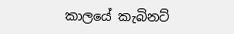කාලයේ කැබිනට්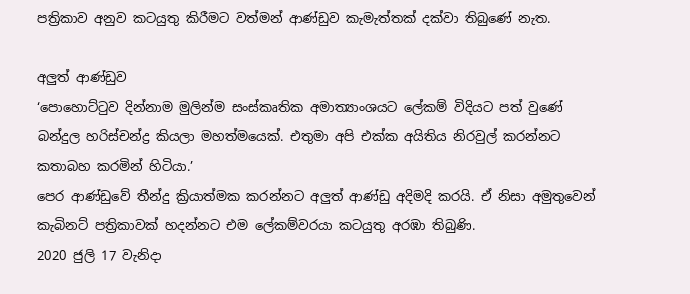පත්‍රිකාව අනුව කටයුතු කිරීමට වත්මන් ආණ්ඩුව කැමැත්තක් දක්වා තිබුණේ නැත.

අලුත් ආණ්ඩුව
‘පොහොට්ටුව දින්නාම මුලින්ම සංස්කෘතික අමාත්‍යාංශයට ලේකම් විදියට පත් වුණේ බන්දුල හරිස්චන්ද්‍ර කියලා මහත්මයෙක්. එතුමා අපි එක්ක අයිතිය නිරවුල් කරන්නට කතාබහ කරමින් හිටියා.’
පෙර ආණ්ඩුවේ තීන්දු ක්‍රියාත්මක කරන්නට අලුත් ආණ්ඩු අදිමදි කරයි. ඒ නිසා අමුතුවෙන් කැබිනට් පත්‍රිකාවක් හදන්නට එම ලේකම්වරයා කටයුතු අරඹා තිබුණි.
2020 ජුලි 17 වැනිදා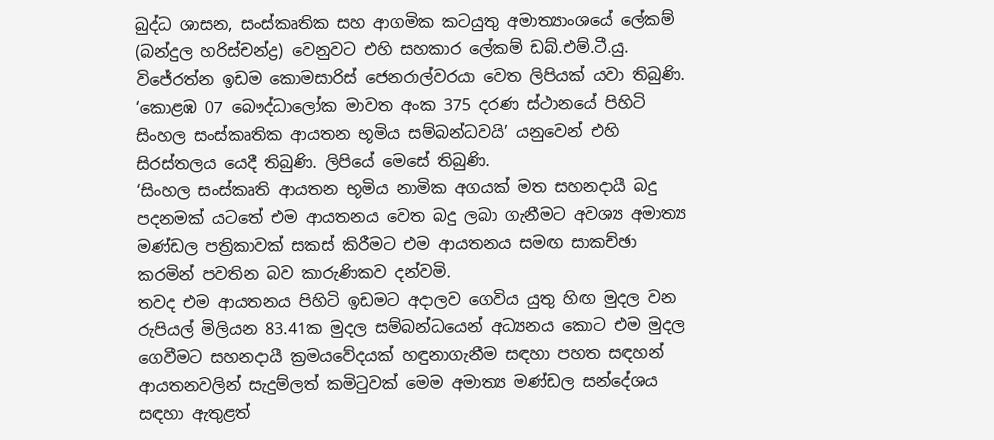බුද්ධ ශාසන, සංස්කෘතික සහ ආගමික කටයුතු අමාත්‍යාංශයේ ලේකම් (බන්දුල හරිස්චන්ද්‍ර) වෙනුවට එහි සහකාර ලේකම් ඩබ්.එම්.ටී.යු. විජේරත්න ඉඩම කොමසාරිස් ජෙනරාල්වරයා වෙත ලිපියක් යවා තිබුණි.
‘කොළඹ 07 බෞද්ධාලෝක මාවත අංක 375 දරණ ස්ථානයේ පිහිටි සිංහල සංස්කෘතික ආයතන භූමිය සම්බන්ධවයි’ යනුවෙන් එහි සිරස්තලය යෙදී තිබුණි. ලිපියේ මෙසේ තිබුණි.
‘සිංහල සංස්කෘති ආයතන භූමිය නාමික අගයක් මත සහනදායී බදු පදනමක් යටතේ එම ආයතනය වෙත බදු ලබා ගැනීමට අවශ්‍ය අමාත්‍ය මණ්ඩල පත්‍රිකාවක් සකස් කිරීමට එම ආයතනය සමඟ සාකච්ඡා කරමින් පවතින බව කාරුණිකව දන්වමි.
තවද එම ආයතනය පිහිටි ඉඩමට අදාලව ගෙවිය යුතු හිඟ මුදල වන රුපියල් මිලියන 83.41ක මුදල සම්බන්ධයෙන් අධ්‍යනය කොට එම මුදල ගෙවීමට සහනදායී ක්‍රමයවේදයක් හඳුනාගැනීම සඳහා පහත සඳහන් ආයතනවලින් සැදුම්ලත් කමිටුවක් මෙම අමාත්‍ය මණ්ඩල සන්දේශය සඳහා ඇතුළත්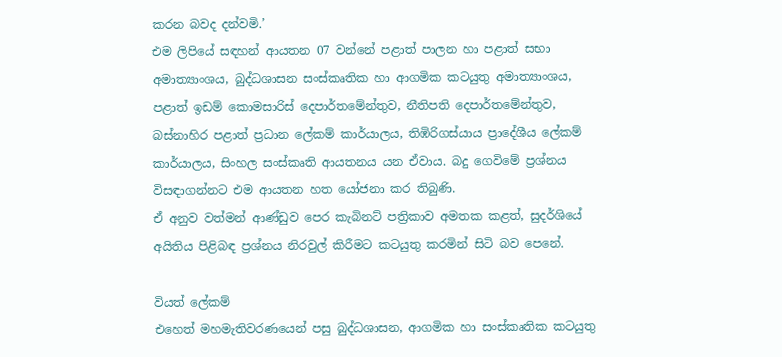කරන බවද දන්වමි.’
එම ලිපියේ සඳහන් ආයතන 07 වන්නේ පළාත් පාලන හා පළාත් සභා අමාත්‍යාංශය, බුද්ධශාසන සංස්කෘතික හා ආගමික කටයුතු අමාත්‍යාංශය, පළාත් ඉඩම් කොමසාරිස් දෙපාර්තමේන්තුව, නීතිපති දෙපාර්තමේන්තුව, බස්නාහිර පළාත් ප්‍රධාන ලේකම් කාර්යාලය, තිඹිරිගස්යාය ප්‍රාදේශීය ලේකම් කාර්යාලය, සිංහල සංස්කෘති ආයතනය යන ඒවාය. බදු ගෙවිමේ ප්‍රශ්නය විසඳාගන්නට එම ආයතන හත යෝජනා කර තිබුණි.
ඒ අනුව වත්මන් ආණ්ඩුව පෙර කැබිනට් පත්‍රිකාව අමතක කළත්, සුදර්ශියේ අයිතිය පිළිබඳ ප්‍රශ්නය නිරවුල් කිරීමට කටයුතු කරමින් සිටි බව පෙනේ.

වියත් ලේකම්
එහෙත් මහමැතිවරණයෙන් පසු බුද්ධශාසන, ආගමික හා සංස්කෘතික කටයුතු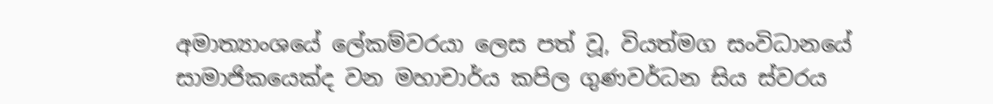අමාත්‍යාංශයේ ලේකම්වරයා ලෙස පත් වූ, වියත්මග සංවිධානයේ සාමාජිකයෙක්ද වන මහාචාර්ය කපිල ගුණවර්ධන සිය ස්වරය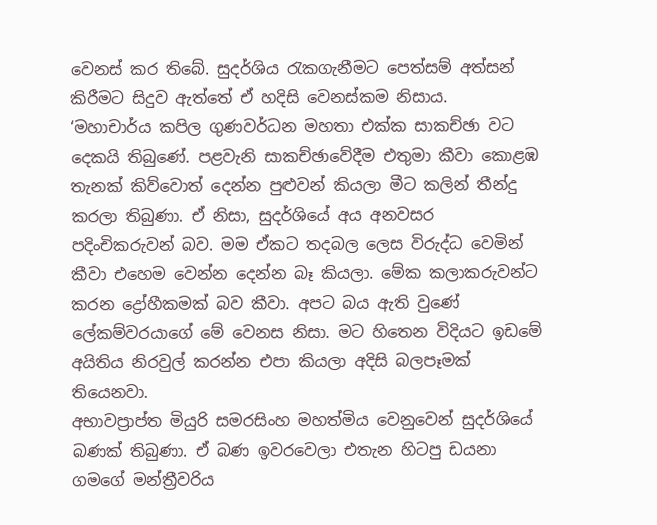වෙනස් කර තිබේ. සුදර්ශිය රැකගැනීමට පෙත්සම් අත්සන් කිරීමට සිදුව ඇත්තේ ඒ හදිසි වෙනස්කම නිසාය.
‘මහාචාර්ය කපිල ගුණවර්ධන මහතා එක්ක සාකච්ඡා වට දෙකයි තිබුණේ. පළවැනි සාකච්ඡාවේදීම එතුමා කීවා කොළඹ තැනක් කිව්වොත් දෙන්න පුළුවන් කියලා මීට කලින් තීන්දු කරලා තිබුණා. ඒ නිසා, සුදර්ශියේ අය අනවසර පදිංචිකරුවන් බව. මම ඒකට තදබල ලෙස විරුද්ධ වෙමින් කීවා එහෙම වෙන්න දෙන්න බෑ කියලා. මේක කලාකරුවන්ට කරන ද්‍රෝහීකමක් බව කීවා. අපට බය ඇති වුණේ ලේකම්වරයාගේ මේ වෙනස නිසා. මට හිතෙන විදියට ඉඩමේ අයිතිය නිරවුල් කරන්න එපා කියලා අදිසි බලපෑමක් තියෙනවා.
අභාවප්‍රාප්ත මියුරි සමරසිංහ මහත්මිය වෙනුවෙන් සුදර්ශියේ බණක් තිබුණා. ඒ බණ ඉවරවෙලා එතැන හිටපු ඩයනා ගමගේ මන්ත්‍රීවරිය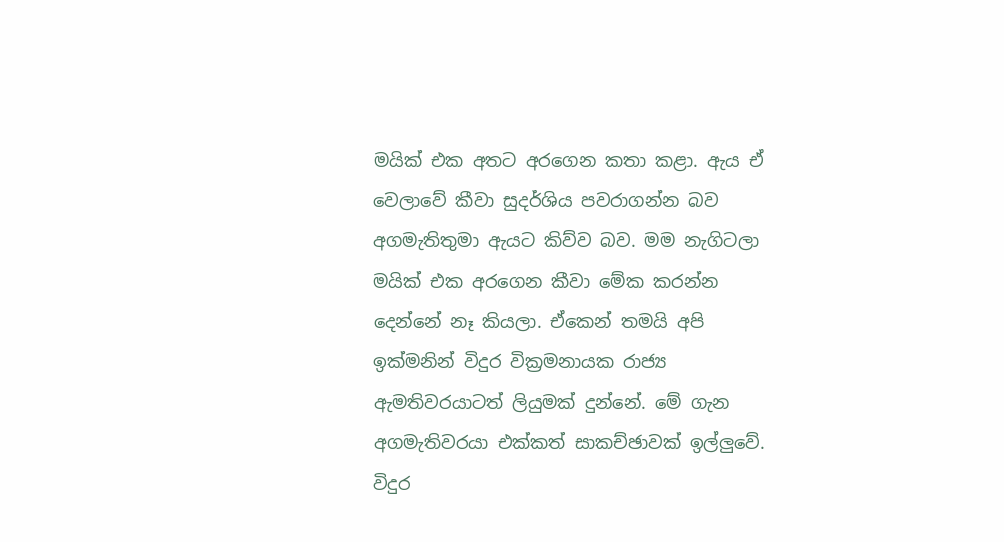මයික් එක අතට අරගෙන කතා කළා. ඇය ඒ වෙලාවේ කීවා සුදර්ශිය පවරාගන්න බව අගමැතිතුමා ඇයට කිව්ව බව. මම නැගිටලා මයික් එක අරගෙන කීවා මේක කරන්න දෙන්නේ නෑ කියලා. ඒකෙන් තමයි අපි ඉක්මනින් විදුර වික්‍රමනායක රාජ්‍ය ඇමතිවරයාටත් ලියුමක් දුන්නේ. මේ ගැන අගමැතිවරයා එක්කත් සාකච්ඡාවක් ඉල්ලුවේ. විදුර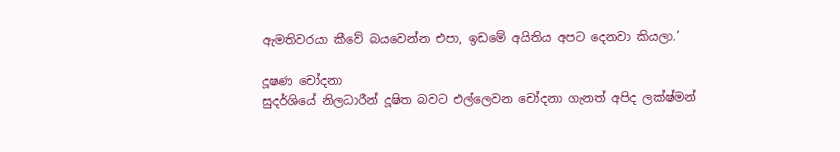ඇමතිවරයා කීවේ බයවෙන්න එපා, ඉඩමේ අයිතිය අපට දෙනවා කියලා.’

දූෂණ චෝදනා
සුදර්ශියේ නිලධාරීන් දූෂිත බවට එල්ලෙවන චෝදනා ගැනත් අපිද ලක්ෂ්මන්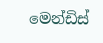මෙන්ඩිස්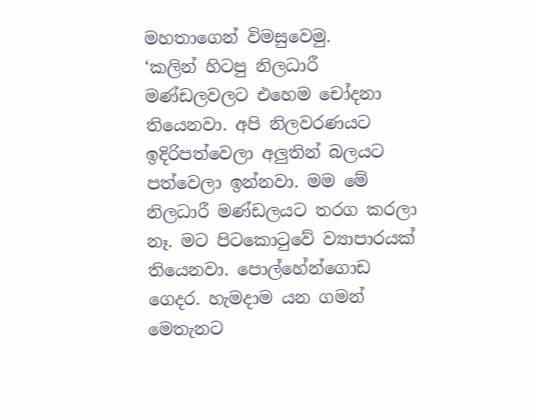මහතාගෙන් විමසුවෙමු.
‘කලින් හිටපු නිලධාරී මණ්ඩලවලට එහෙම චෝදනා තියෙනවා. අපි නිලවරණයට ඉදිරිපත්වෙලා අලුතින් බලයට පත්වෙලා ඉන්නවා. මම මේ නිලධාරී මණ්ඩලයට තරග කරලා නෑ. මට පිටකොටුවේ ව්‍යාපාරයක් තියෙනවා. පොල්හේන්ගොඩ ගෙදර. හැමදාම යන ගමන් මෙතැනට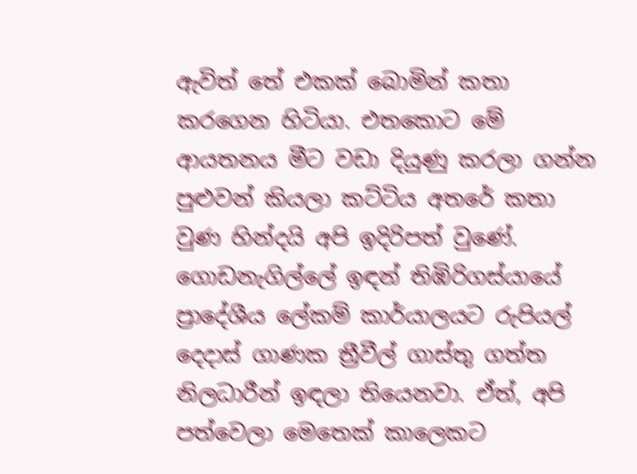ඇවිත් තේ එකක් බොමින් කතා කරගෙන හිටියා. එතකොට මේ ආයතනය මීට වඩා දියුණු කරලා ගන්න පුළුවන් කියලා කට්ටිය අතරේ කතා වුණ හින්දයි අපි ඉදිරිපත් වුණේ.
ගොඩනැගිල්ලේ ඉඳන් තිඹිරිගස්යායේ ප්‍රාදේශීය ලේකම් කාර්යාලයට රුපියල් දෙදාස් ගාණක ත්‍රීවීල් ගාස්තු ගත්ත නිලධාරීන් ඉඳලා තියෙනවා. ඒත්, අපි පත්වෙලා මෙතෙක් කාලෙකට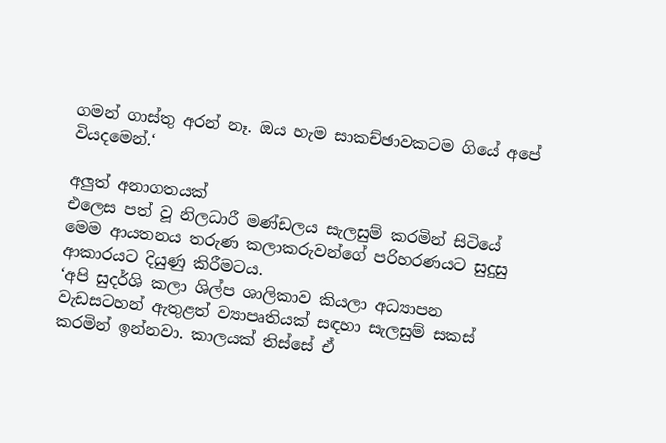ගමන් ගාස්තු අරන් නෑ. ඔය හැම සාකච්ඡාවකටම ගියේ අපේ වියදමෙන්.‘

අලුත් අනාගතයක්
එලෙස පත් වූ නිලධාරී මණ්ඩලය සැලසුම් කරමින් සිටියේ මෙම ආයතනය තරුණ කලාකරුවන්ගේ පරිහරණයට සුදුසු ආකාරයට දියුණු කිරීමටය.
‘අපි සුදර්ශි කලා ශිල්ප ශාලිකාව කියලා අධ්‍යාපන වැඩසටහන් ඇතුළත් ව්‍යාපෘතියක් සඳහා සැලසුම් සකස් කරමින් ඉන්නවා. කාලයක් තිස්සේ ඒ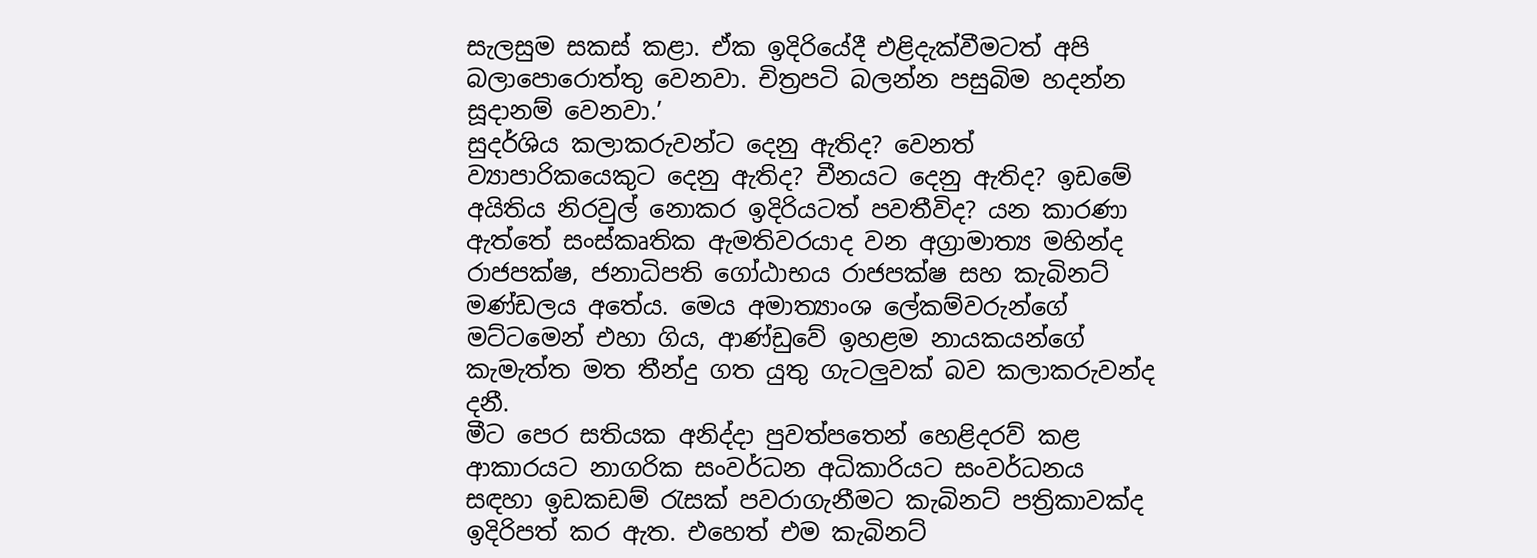සැලසුම සකස් කළා. ඒක ඉදිරියේදී එළිදැක්වීමටත් අපි බලාපොරොත්තු වෙනවා. චිත්‍රපටි බලන්න පසුබිම හදන්න සූදානම් වෙනවා.’
සුදර්ශිය කලාකරුවන්ට දෙනු ඇතිද? වෙනත් ව්‍යාපාරිකයෙකුට දෙනු ඇතිද? චීනයට දෙනු ඇතිද? ඉඩමේ අයිතිය නිරවුල් නොකර ඉදිරියටත් පවතීවිද? යන කාරණා ඇත්තේ සංස්කෘතික ඇමතිවරයාද වන අග්‍රාමාත්‍ය මහින්ද රාජපක්ෂ, ජනාධිපති ගෝඨාභය රාජපක්ෂ සහ කැබිනට් මණ්ඩලය අතේය. මෙය අමාත්‍යාංශ ලේකම්වරුන්ගේ මට්ටමෙන් එහා ගිය, ආණ්ඩුවේ ඉහළම නායකයන්ගේ කැමැත්ත මත තීන්දු ගත යුතු ගැටලුවක් බව කලාකරුවන්ද දනී.
මීට පෙර සතියක අනිද්දා පුවත්පතෙන් හෙළිදරව් කළ ආකාරයට නාගරික සංවර්ධන අධිකාරියට සංවර්ධනය සඳහා ඉඩකඩම් රැසක් පවරාගැනීමට කැබිනට් පත්‍රිකාවක්ද ඉදිරිපත් කර ඇත. එහෙත් එම කැබිනට්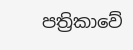පත්‍රිකාවේ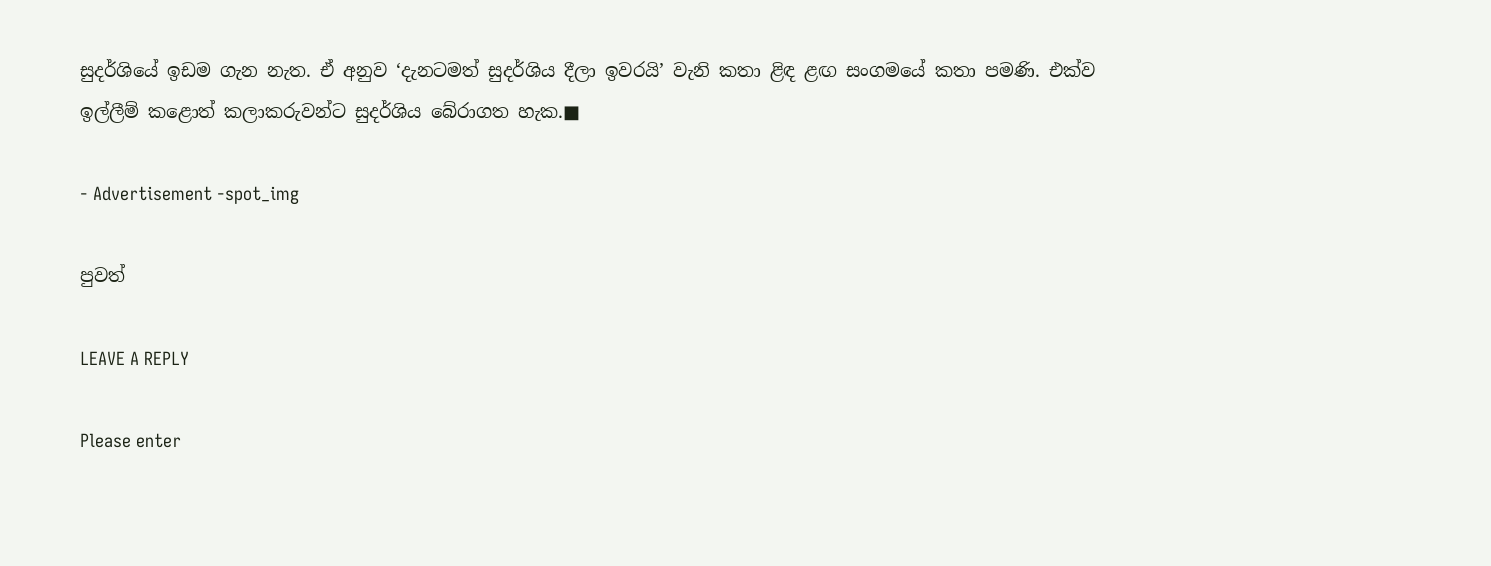සුදර්ශියේ ඉඩම ගැන නැත. ඒ අනුව ‘දැනටමත් සුදර්ශිය දීලා ඉවරයි’ වැනි කතා ළිඳ ළඟ සංගමයේ කතා පමණි. එක්ව ඉල්ලීම් කළොත් කලාකරුවන්ට සුදර්ශිය බේරාගත හැක.■

- Advertisement -spot_img

පුවත්

LEAVE A REPLY

Please enter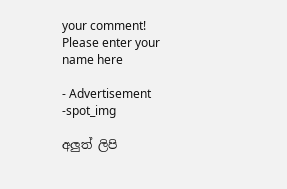your comment!
Please enter your name here

- Advertisement -spot_img

අලුත් ලිපි